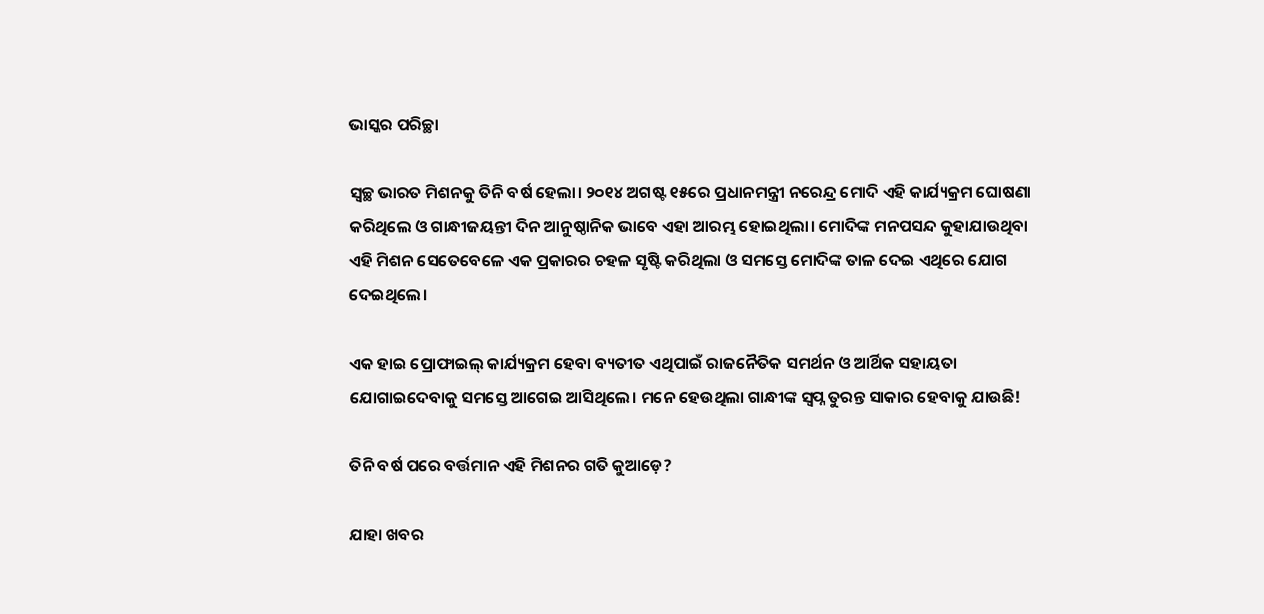ଭାସ୍କର ପରିଚ୍ଛା

ସ୍ୱଚ୍ଛ ଭାରତ ମିଶନକୁ ତିନି ବର୍ଷ ହେଲା। ୨୦୧୪ ଅଗଷ୍ଟ ୧୫ରେ ପ୍ରଧାନମନ୍ତ୍ରୀ ନରେନ୍ଦ୍ର ମୋଦି ଏହି କାର୍ଯ୍ୟକ୍ରମ ଘୋଷଣା କରିଥିଲେ ଓ ଗାନ୍ଧୀଜୟନ୍ତୀ ଦିନ ଆନୁଷ୍ଠାନିକ ଭାବେ ଏହା ଆରମ୍ଭ ହୋଇଥିଲା। ମୋଦିଙ୍କ ମନପସନ୍ଦ କୁହାଯାଉଥିବା ଏହି ମିଶନ ସେତେବେଳେ ଏକ ପ୍ରକାରର ଚହଳ ସୃଷ୍ଟି କରିଥିଲା ଓ ସମସ୍ତେ ମୋଦିଙ୍କ ତାଳ ଦେଇ ଏଥିରେ ଯୋଗ ଦେଇଥିଲେ।

ଏକ ହାଇ ପ୍ରୋଫାଇଲ୍ କାର୍ଯ୍ୟକ୍ରମ ହେବା ବ୍ୟତୀତ ଏଥିପାଇଁ ରାଜନୈତିକ ସମର୍ଥନ ଓ ଆର୍ଥିକ ସହାୟତା ଯୋଗାଇଦେବାକୁ ସମସ୍ତେ ଆଗେଇ ଆସିଥିଲେ। ମନେ ହେଉଥିଲା ଗାନ୍ଧୀଙ୍କ ସ୍ୱପ୍ନ ତୁରନ୍ତ ସାକାର ହେବାକୁ ଯାଉଛି!

ତିନି ବର୍ଷ ପରେ ବର୍ତ୍ତମାନ ଏହି ମିଶନର ଗତି କୁଆଡ଼େ?

ଯାହା ଖବର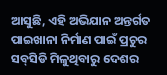ଆସୁଛି, ଏହି ଅଭିଯାନ ଅନ୍ତର୍ଗତ ପାଇଖାନା ନିର୍ମାଣ ପାଇଁ ପ୍ରଚୁର ସବ୍‌ସିଡି ମିଳୁଥିବାରୁ ଦେଶର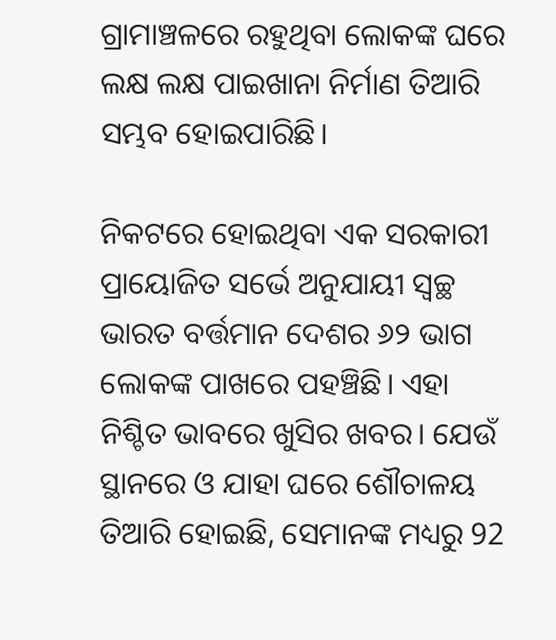ଗ୍ରାମାଞ୍ଚଳରେ ରହୁଥିବା ଲୋକଙ୍କ ଘରେ ଲକ୍ଷ ଲକ୍ଷ ପାଇଖାନା ନିର୍ମାଣ ତିଆରି ସମ୍ଭବ ହୋଇପାରିଛି।

ନିକଟରେ ହୋଇଥିବା ଏକ ସରକାରୀ ପ୍ରାୟୋଜିତ ସର୍ଭେ ଅନୁଯାୟୀ ସ୍ୱଚ୍ଛ ଭାରତ ବର୍ତ୍ତମାନ ଦେଶର ୬୨ ଭାଗ ଲୋକଙ୍କ ପାଖରେ ପହଞ୍ଚିଛି। ଏହା ନିଶ୍ଚିତ ଭାବରେ ଖୁସିର ଖବର। ଯେଉଁ ସ୍ଥାନରେ ଓ ଯାହା ଘରେ ଶୌଚାଳୟ ତିଆରି ହୋଇଛି, ସେମାନଙ୍କ ମଧ୍ୟରୁ 92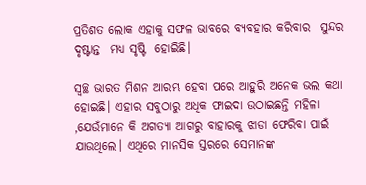ପ୍ରତିଶତ ଲୋକ ଏହାକୁ ସଫଳ ଭାବରେ ବ୍ୟବହାର କରିବାର  ସୁନ୍ଦର ଦୃଷ୍ଟାନ୍ତ  ମଧ୍ୟ ସୃଷ୍ଟି  ହୋଇିଛି।

ସ୍ୱଚ୍ଛ ଭାରତ ମିଶନ ଆରମ୍ଭ ହେବା ପରେ ଆହୁରି ଅନେକ ଭଲ କଥା ହୋଇଛି। ଏହାର ସବୁଠାରୁ ଅଧିକ ଫାଇଦା ଉଠାଇଛନ୍ତି ମହିଳା ,ଯେଉଁମାନେ କି ଅଗତ୍ୟା ଆଗରୁ ବାହାରକୁ ଝାଡା ଫେରିବା ପାଇଁ ଯାଉଥିଲେ। ଏଥିରେ ମାନସିକ ସ୍ତରରେ ସେମାନଙ୍କ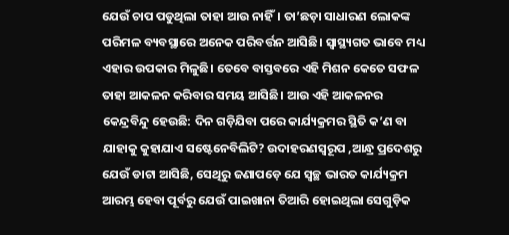ଯେଉଁ ଚାପ ପଡୁଥିଲା ତାହା ଆଉ ନାହିଁ। ତା’ଛଡ଼ା ସାଧାରଣ ଲୋକଙ୍କ ପରିମଳ ବ୍ୟବସ୍ଥାରେ ଅନେକ ପରିବର୍ତ୍ତନ ଆସିଛି। ସ୍ୱାସ୍ଥ୍ୟଗତ ଭାବେ ମଧ୍ୟ ଏହାର ଉପକାର ମିଳୁଛି। ତେବେ ବାସ୍ତବରେ ଏହି ମିଶନ କେତେ ସଫଳ ତାହା ଆକଳନ କରିବାର ସମୟ ଆସିଛି। ଆଉ ଏହି ଆକଳନର କେନ୍ଦ୍ରବିନ୍ଦୁ ହେଉଛି: ଦିନ ଗଡ଼ିଯିବା ପରେ କାର୍ଯ୍ୟକ୍ରମର ସ୍ଥିତି କ’ଣ ବା ଯାହାକୁ କୁହାଯାଏ ସଷ୍ଟେନେବିଲିଟି? ଉଦାହରଣସ୍ୱରୂପ ,ଆନ୍ଧ୍ର ପ୍ରଦେଶରୁ ଯେଉଁ ଡାଟା ଆସିଛି, ସେଥିରୁ ଜଣାପଡ଼େ ଯେ ସ୍ୱଚ୍ଛ ଭାରତ କାର୍ଯ୍ୟକ୍ରମ ଆରମ୍ଭ ହେବା ପୂର୍ବରୁ ଯେଉଁ ପାଇଖାନା ତିଆରି ହୋଇଥିଲା ସେଗୁଡ଼ିକ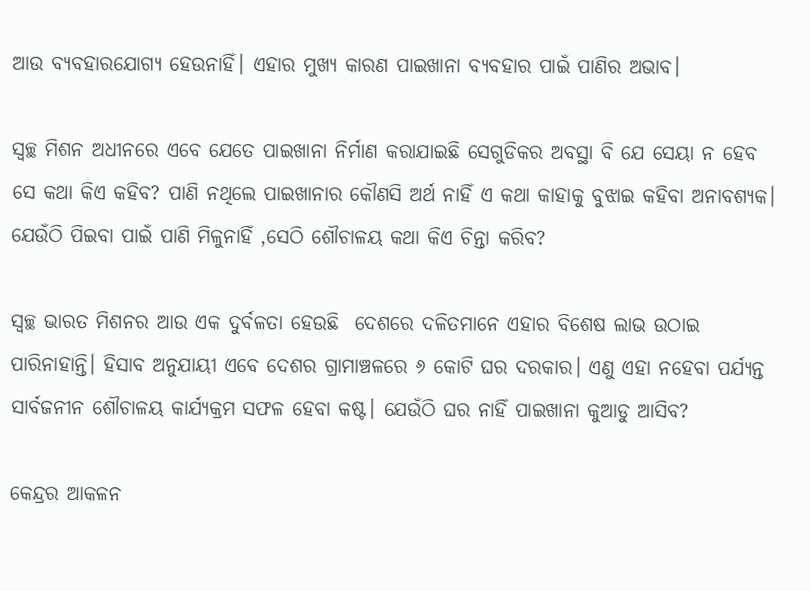ଆଉ ବ୍ୟବହାରଯୋଗ୍ୟ ହେଉନାହିଁ। ଏହାର ମୁଖ୍ୟ କାରଣ ପାଇଖାନା ବ୍ୟବହାର ପାଇଁ ପାଣିର ଅଭାବ।

ସ୍ୱଚ୍ଛ ମିଶନ ଅଧୀନରେ ଏବେ ଯେତେ ପାଇଖାନା ନିର୍ମାଣ କରାଯାଇଛି ସେଗୁଡିକର ଅବସ୍ଥା ବି ଯେ ସେୟା ନ ହେବ ସେ କଥା କିଏ କହିବ? ପାଣି ନଥିଲେ ପାଇଖାନାର କୌଣସି ଅର୍ଥ ନାହିଁ ଏ କଥା କାହାକୁ ବୁଝାଇ କହିବା ଅନାବଶ୍ୟକ। ଯେଉଁଠି ପିଇବା ପାଇଁ ପାଣି ମିଳୁନାହିଁ ,ସେଠି ଶୌଚାଳୟ କଥା କିଏ ଚିନ୍ତା କରିବ?

ସ୍ୱଚ୍ଛ ଭାରତ ମିଶନର ଆଉ ଏକ ଦୁର୍ବଳତା ହେଉଛି  ଦେଶରେ ଦଳିତମାନେ ଏହାର ବିଶେଷ ଲାଭ ଉଠାଇ ପାରିନାହାନ୍ତି। ହିସାବ ଅନୁଯାୟୀ ଏବେ ଦେଶର ଗ୍ରାମାଞ୍ଚଳରେ ୬ କୋଟି ଘର ଦରକାର। ଏଣୁ ଏହା ନହେବା ପର୍ଯ୍ୟନ୍ତ ସାର୍ବଜନୀନ ଶୌଚାଳୟ କାର୍ଯ୍ୟକ୍ରମ ସଫଳ ହେବା କଷ୍ଟ। ଯେଉଁଠି ଘର ନାହିଁ ପାଇଖାନା କୁଆଡୁ ଆସିବ?

କେନ୍ଦ୍ରର ଆକଳନ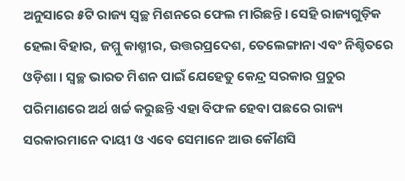ଅନୁସାରେ ୫ଟି ରାଜ୍ୟ ସ୍ୱଚ୍ଛ ମିଶନରେ ଫେଲ ମାରିଛନ୍ତି। ସେହି ରାଜ୍ୟଗୁଡ଼ିକ ହେଲା ବିହାର, ଜମ୍ମୁ କାଶ୍ମୀର, ଉତ୍ତରପ୍ରଦେଶ, ତେଲେଙ୍ଗାନା ଏବଂ ନିଶ୍ଚିତରେ ଓଡ଼ିଶା। ସ୍ୱଚ୍ଛ ଭାରତ ମିଶନ ପାଇଁ ଯେହେତୁ କେନ୍ଦ୍ର ସରକାର ପ୍ରଚୁର ପରିମାଣରେ ଅର୍ଥ ଖର୍ଚ୍ଚ କରୁଛନ୍ତି ଏହା ବିଫଳ ହେବା ପଛରେ ରାଜ୍ୟ ସରକାରମାନେ ଦାୟୀ ଓ ଏବେ ସେମାନେ ଆଉ କୌଣସି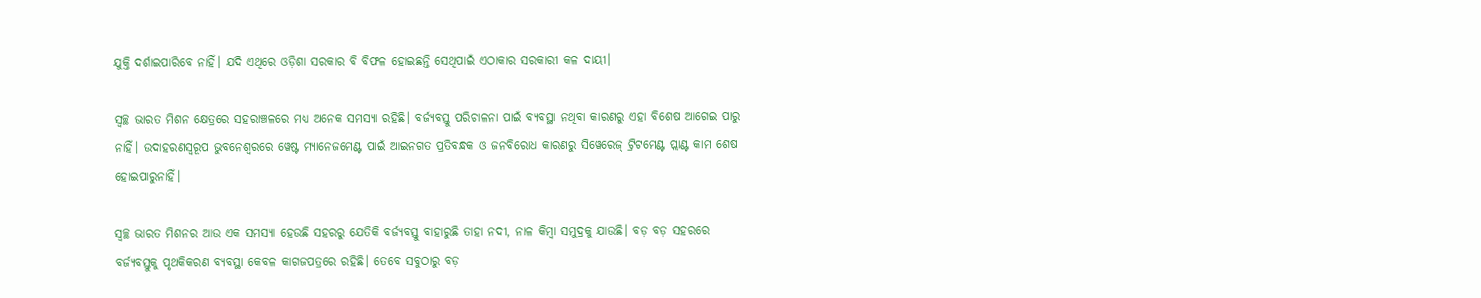ଯୁକ୍ତି ଦର୍ଶାଇପାରିବେ ନାହିଁ। ଯଦି ଏଥିରେ ଓଡ଼ିଶା ସରକାର ବି ବିଫଳ ହୋଇଛନ୍ତି ସେଥିପାଇଁ ଏଠାକାର ସରକାରୀ କଳ ଦାୟୀ।

ସ୍ୱଚ୍ଛ ଭାରତ ମିଶନ କ୍ଷେତ୍ରରେ ସହରାଞ୍ଚଳରେ ମଧ୍ୟ ଅନେକ ସମସ୍ୟା ରହିଛି। ବର୍ଜ୍ୟବସ୍ତୁ ପରିଚାଳନା ପାଇଁ ବ୍ୟବସ୍ଥା ନଥିବା କାରଣରୁ ଏହା ବିଶେଷ ଆଗେଇ ପାରୁ ନାହିଁ। ଉଦାହରଣସ୍ଵରୂପ ଭୁବନେଶ୍ୱରରେ ୱେଷ୍ଟ ମ୍ୟାନେଜମେଣ୍ଟ ପାଇଁ ଆଇନଗତ ପ୍ରତିବନ୍ଧକ ଓ ଜନବିରୋଧ କାରଣରୁ ସିୱେରେଜ୍ ଟ୍ରିଟମେଣ୍ଟ ପ୍ଲାଣ୍ଟ କାମ ଶେଷ ହୋଇପାରୁନାହିଁ।

ସ୍ୱଚ୍ଛ ଭାରତ ମିଶନର ଆଉ ଏକ ସମସ୍ୟା ହେଉଛି ସହରରୁ ଯେତିକି ବର୍ଜ୍ୟବସ୍ତୁ ବାହାରୁଛି ତାହା ନଦୀ, ନାଳ କିମ୍ବା ସମୁଦ୍ରକୁ ଯାଉଛି। ବଡ଼ ବଡ଼ ସହରରେ ବର୍ଜ୍ୟବସ୍ତୁକୁ ପୃଥକିକରଣ ବ୍ୟବସ୍ଥା କେବଳ କାଗଜପତ୍ରରେ ରହିଛି। ତେବେ ସବୁଠାରୁ ବଡ଼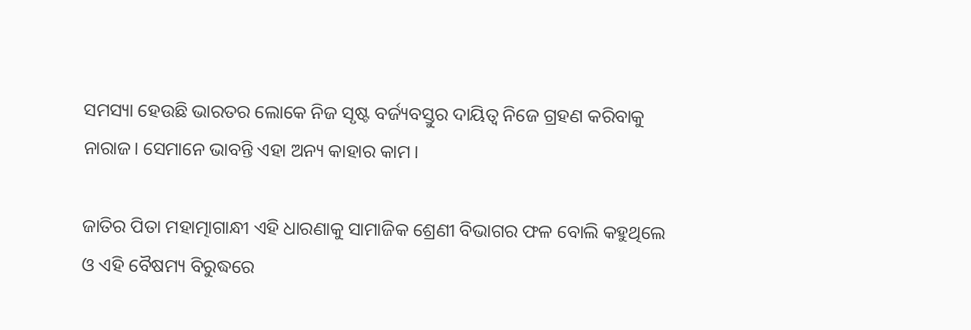ସମସ୍ୟା ହେଉଛି ଭାରତର ଲୋକେ ନିଜ ସୃଷ୍ଟ ବର୍ଜ୍ୟବସ୍ତୁର ଦାୟିତ୍ୱ ନିଜେ ଗ୍ରହଣ କରିବାକୁ ନାରାଜ। ସେମାନେ ଭାବନ୍ତି ଏହା ଅନ୍ୟ କାହାର କାମ।

ଜାତିର ପିତା ମହାତ୍ମାଗାନ୍ଧୀ ଏହି ଧାରଣାକୁ ସାମାଜିକ ଶ୍ରେଣୀ ବିଭାଗର ଫଳ ବୋଲି କହୁଥିଲେ ଓ ଏହି ବୈଷମ୍ୟ ବିରୁଦ୍ଧରେ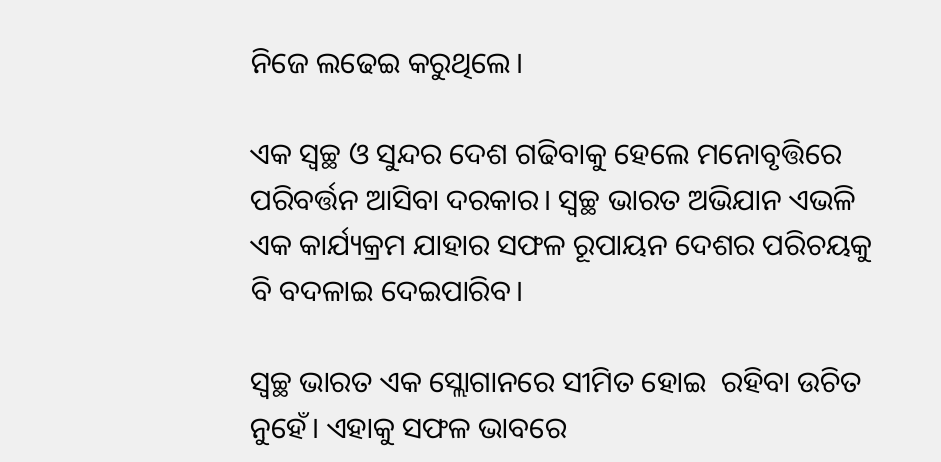ନିଜେ ଲଢେଇ କରୁଥିଲେ।

ଏକ ସ୍ୱଚ୍ଛ ଓ ସୁନ୍ଦର ଦେଶ ଗଢିବାକୁ ହେଲେ ମନୋବୃତ୍ତିରେ ପରିବର୍ତ୍ତନ ଆସିବା ଦରକାର। ସ୍ୱଚ୍ଛ ଭାରତ ଅଭିଯାନ ଏଭଳି ଏକ କାର୍ଯ୍ୟକ୍ରମ ଯାହାର ସଫଳ ରୂପାୟନ ଦେଶର ପରିଚୟକୁ ବି ବଦଳାଇ ଦେଇପାରିବ।

ସ୍ୱଚ୍ଛ ଭାରତ ଏକ ସ୍ଲୋଗାନରେ ସୀମିତ ହୋଇ  ରହିବା ଉଚିତ ନୁହେଁ। ଏହାକୁ ସଫଳ ଭାବରେ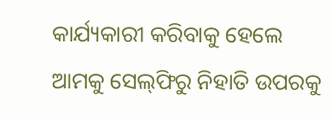କାର୍ଯ୍ୟକାରୀ କରିବାକୁ ହେଲେ ଆମକୁ ସେଲ୍‌ଫିରୁ ନିହାତି ଉପରକୁ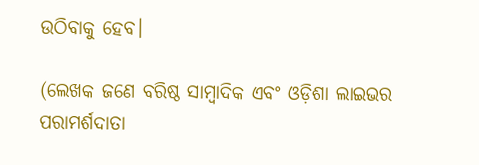ଉଠିବାକୁ ହେବ।

(ଲେଖକ ଜଣେ ବରିଷ୍ଠ ସାମ୍ବାଦିକ ଏବଂ ଓଡ଼ିଶା ଲାଇଭର ପରାମର୍ଶଦାତା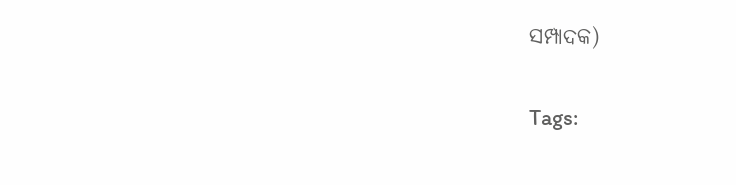ସମ୍ପାଦକ)

Tags: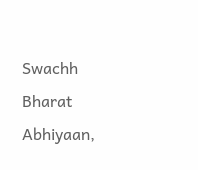Swachh Bharat Abhiyaan,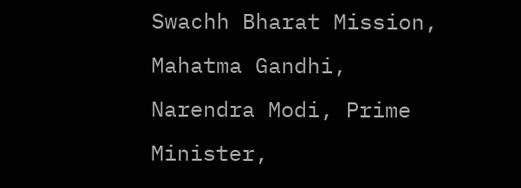Swachh Bharat Mission, Mahatma Gandhi, Narendra Modi, Prime Minister,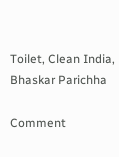Toilet, Clean India, Bhaskar Parichha

Comment